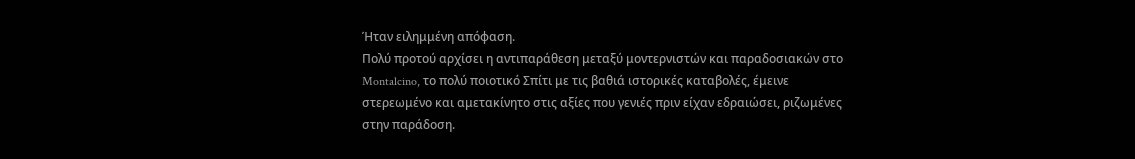Ήταν ειλημμένη απόφαση.
Πολύ προτού αρχίσει η αντιπαράθεση μεταξύ μοντερνιστών και παραδοσιακών στο Montalcino, το πολύ ποιοτικό Σπίτι με τις βαθιά ιστορικές καταβολές, έμεινε στερεωμένο και αμετακίνητο στις αξίες που γενιές πριν είχαν εδραιώσει, ριζωμένες στην παράδοση.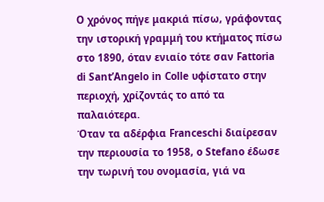Ο χρόνος πήγε μακριά πίσω, γράφοντας την ιστορική γραμμή του κτήματος πίσω στο 1890, όταν ενιαίο τότε σαν Fattoria di Sant’Angelo in Colle υφίστατο στην περιοχή, χρίζοντάς το από τα παλαιότερα.
Όταν τα αδέρφια Franceschi διαίρεσαν την περιουσία το 1958, ο Stefano έδωσε την τωρινή του ονομασία, γιά να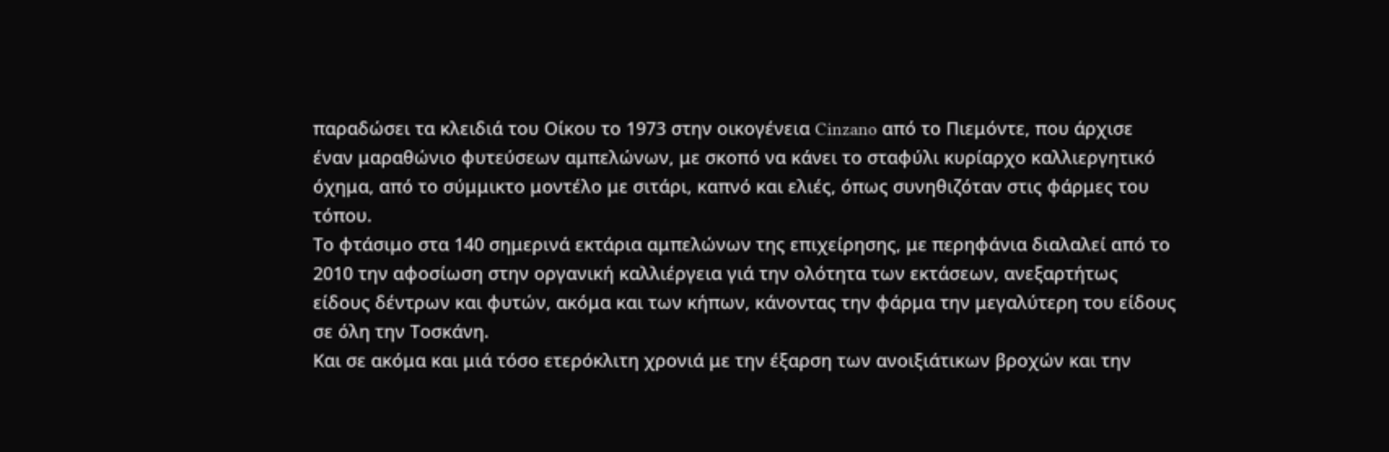παραδώσει τα κλειδιά του Οίκου το 1973 στην οικογένεια Cinzano από το Πιεμόντε, που άρχισε έναν μαραθώνιο φυτεύσεων αμπελώνων, με σκοπό να κάνει το σταφύλι κυρίαρχο καλλιεργητικό όχημα, από το σύμμικτο μοντέλο με σιτάρι, καπνό και ελιές, όπως συνηθιζόταν στις φάρμες του τόπου.
Το φτάσιμο στα 140 σημερινά εκτάρια αμπελώνων της επιχείρησης, με περηφάνια διαλαλεί από το 2010 την αφοσίωση στην οργανική καλλιέργεια γιά την ολότητα των εκτάσεων, ανεξαρτήτως είδους δέντρων και φυτών, ακόμα και των κήπων, κάνοντας την φάρμα την μεγαλύτερη του είδους σε όλη την Τοσκάνη.
Και σε ακόμα και μιά τόσο ετερόκλιτη χρονιά με την έξαρση των ανοιξιάτικων βροχών και την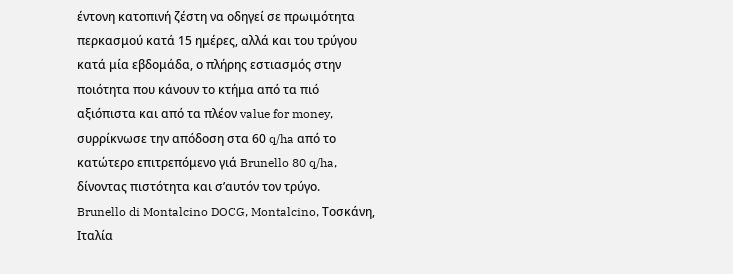έντονη κατοπινή ζέστη να οδηγεί σε πρωιμότητα περκασμού κατά 15 ημέρες, αλλά και του τρύγου κατά μία εβδομάδα, ο πλήρης εστιασμός στην ποιότητα που κάνουν το κτήμα από τα πιό αξιόπιστα και από τα πλέον value for money, συρρίκνωσε την απόδοση στα 60 q/ha από το κατώτερο επιτρεπόμενο γιά Brunello 80 q/ha, δίνοντας πιστότητα και σ’αυτόν τον τρύγο.
Brunello di Montalcino DOCG, Montalcino, Τοσκάνη, Ιταλία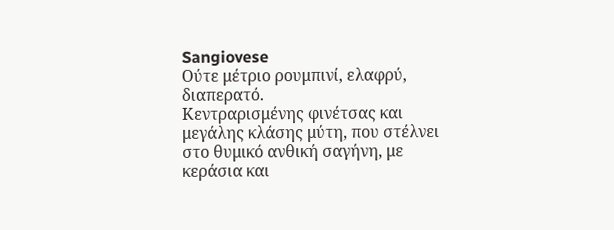Sangiovese
Ούτε μέτριο ρουμπινί, ελαφρύ, διαπερατό.
Κεντραρισμένης φινέτσας και μεγάλης κλάσης μύτη, που στέλνει στο θυμικό ανθική σαγήνη, με κεράσια και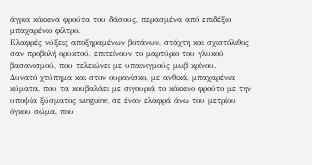άγρια κόκκινα φρούτα του δάσους, περασμένα από επιδέξιο μπαχαρένιο φίλτρο.
Ελαφρές νύξεις αποξηραμένων βοτάνων, στάχτη και σχιστόλιθος σαν προβολή ορυκτού, επιτείνουν το μαρτύριο του γλυκού βασανισμού, που τελειώνει με υπαινιγμούς μωβ κρίνου.
Δυνατό χτύπημα και στον ουρανίσκο, με ανθικά, μπαχαρένια κύματα, που τα κουβαλάει με σιγουριά το κόκκινο φρούτο με την υποψία ξύσματος sanguine, σε έναν ελαφρά άνω του μετρίου όγκου σώμα, που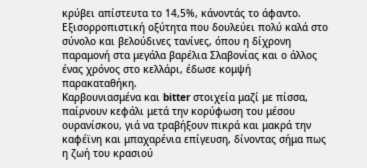κρύβει απίστευτα το 14,5%, κάνοντάς το άφαντο.
Εξισορροπιστική οξύτητα που δουλεύει πολύ καλά στο σύνολο και βελούδινες τανίνες, όπου η δίχρονη παραμονή στα μεγάλα βαρέλια Σλαβονίας και ο άλλος ένας χρόνος στο κελλάρι, έδωσε κομψή παρακαταθήκη.
Καρβουνιασμένα και bitter στοιχεία μαζί με πίσσα, παίρνουν κεφάλι μετά την κορύφωση του μέσου ουρανίσκου, γιά να τραβήξουν πικρά και μακρά την καφέϊνη και μπαχαρένια επίγευση, δίνοντας σήμα πως η ζωή του κρασιού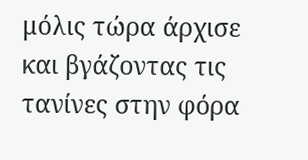μόλις τώρα άρχισε και βγάζοντας τις τανίνες στην φόρα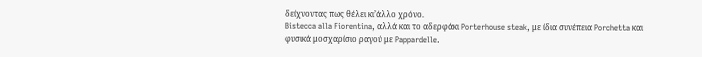δείχνοντας πως θέλει κι’άλλο χρόνο.
Bistecca alla Fiorentina, αλλά και το αδερφάκι Porterhouse steak, με ίδια συνέπεια Porchetta και φυσικά μοσχαρίσιο ραγού με Pappardelle.